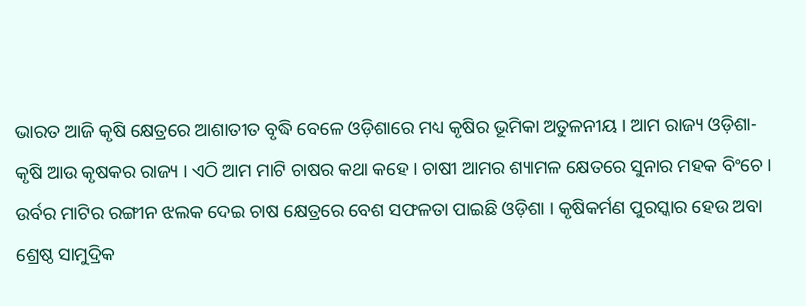ଭାରତ ଆଜି କୃଷି କ୍ଷେତ୍ରରେ ଆଶାତୀତ ବୃଦ୍ଧି ବେଳେ ଓଡ଼ିଶାରେ ମଧ୍ୟ କୃଷିର ଭୂମିକା ଅତୁଳନୀୟ । ଆମ ରାଜ୍ୟ ଓଡ଼ିଶା- କୃଷି ଆଉ କୃଷକର ରାଜ୍ୟ । ଏଠି ଆମ ମାଟି ଚାଷର କଥା କହେ । ଚାଷୀ ଆମର ଶ୍ୟାମଳ କ୍ଷେତରେ ସୁନାର ମହକ ବିଂଚେ । ଉର୍ବର ମାଟିର ରଙ୍ଗୀନ ଝଲକ ଦେଇ ଚାଷ କ୍ଷେତ୍ରରେ ବେଶ ସଫଳତା ପାଇଛି ଓଡ଼ିଶା । କୃଷିକର୍ମଣ ପୁରସ୍କାର ହେଉ ଅବା ଶ୍ରେଷ୍ଠ ସାମୁଦ୍ରିକ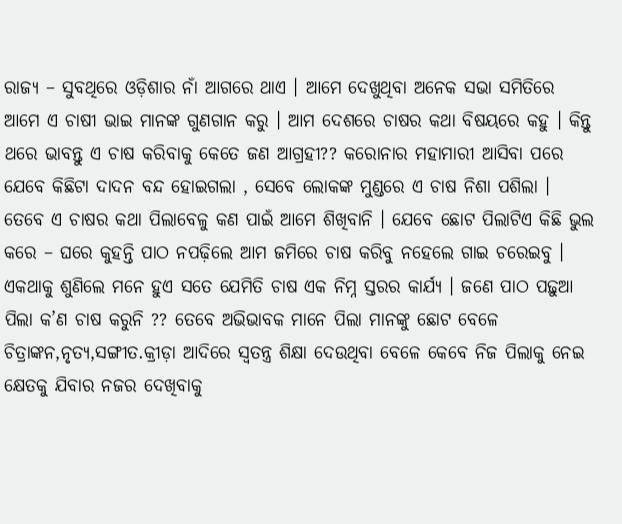ରାଜ୍ୟ – ସୁବଥିରେ ଓଡ଼ିଶାର ନାଁ ଆଗରେ ଥାଏ । ଆମେ ଦେଖୁଥିବା ଅନେକ ସଭା ସମିତିରେ ଆମେ ଏ ଚାଷୀ ଭାଇ ମାନଙ୍କ ଗୁଣଗାନ କରୁ । ଆମ ଦେଶରେ ଚାଷର କଥା ବିଷୟରେ କହୁ । କିନ୍ତୁ ଥରେ ଭାବନ୍ତୁ ଏ ଚାଷ କରିବାକୁ କେତେ ଜଣ ଆଗ୍ରହୀ?? କରୋନାର ମହାମାରୀ ଆସିବା ପରେ ଯେବେ କିଛିଟା ଦାଦନ ବନ୍ଦ ହୋଇଗଲା , ସେବେ ଲୋକଙ୍କ ମୁଣ୍ଡରେ ଏ ଚାଷ ନିଶା ପଶିଲା । ତେବେ ଏ ଚାଷର କଥା ପିଲାବେଳୁ କଣ ପାଇଁ ଆମେ ଶିଖିବାନି । ଯେବେ ଛୋଟ ପିଲାଟିଏ କିଛି ଭୁଲ କରେ – ଘରେ କୁହନ୍ତି ପାଠ ନପଢ଼ିଲେ ଆମ ଜମିରେ ଚାଷ କରିବୁ ନହେଲେ ଗାଇ ଚରେଇବୁ । ଏକଥାକୁ ଶୁଣିଲେ ମନେ ହୁଏ ସତେ ଯେମିତି ଚାଷ ଏକ ନିମ୍ନ ସ୍ତରର କାର୍ଯ୍ୟ । ଜଣେ ପାଠ ପଢ଼ୁଆ ପିଲା କ’ଣ ଚାଷ କରୁନି ?? ତେବେ ଅଭିଭାବକ ମାନେ ପିଲା ମାନଙ୍କୁ ଛୋଟ ବେଳେ ଚିତ୍ରାଙ୍କନ,ନୃତ୍ୟ,ସଙ୍ଗୀତ.କ୍ରୀଡ଼ା ଆଦିରେ ସ୍ୱତନ୍ତ୍ର ଶିକ୍ଷା ଦେଉଥିବା ବେଳେ କେବେ ନିଜ ପିଲାକୁ ନେଇ କ୍ଷେତକୁ ଯିବାର ନଜର ଦେଖିବାକୁ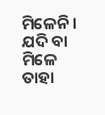ମିଳେନି । ଯଦି ବା ମିଳେ ତାହା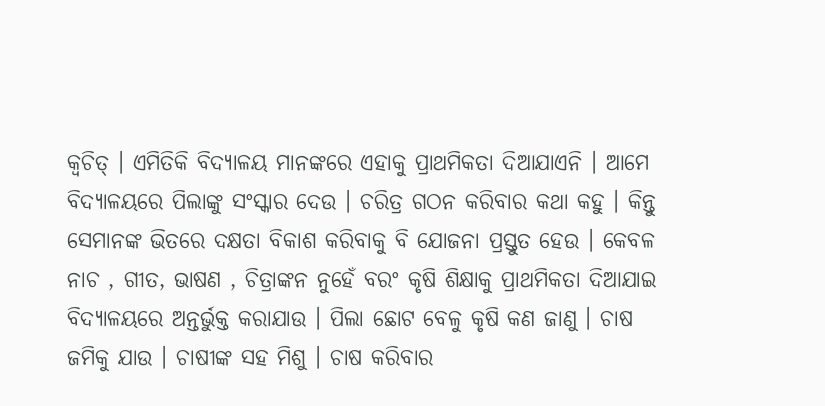କ୍ୱଚିତ୍ । ଏମିତିକି ବିଦ୍ୟାଳୟ ମାନଙ୍କରେ ଏହାକୁ ପ୍ରାଥମିକତା ଦିଆଯାଏନି । ଆମେ ବିଦ୍ୟାଳୟରେ ପିଲାଙ୍କୁ ସଂସ୍କାର ଦେଉ । ଚରିତ୍ର ଗଠନ କରିବାର କଥା କହୁ । କିନ୍ତୁ ସେମାନଙ୍କ ଭିତରେ ଦକ୍ଷତା ବିକାଶ କରିବାକୁ ବି ଯୋଜନା ପ୍ରସ୍ତୁତ ହେଉ । କେବଳ ନାଚ , ଗୀତ, ଭାଷଣ , ଚିତ୍ରାଙ୍କନ ନୁହେଁ ବରଂ କୃଷି ଶିକ୍ଷାକୁ ପ୍ରାଥମିକତା ଦିଆଯାଇ ବିଦ୍ୟାଳୟରେ ଅନ୍ତର୍ଭୁକ୍ତ କରାଯାଉ । ପିଲା ଛୋଟ ବେଳୁ କୃଷି କଣ ଜାଣୁ । ଚାଷ ଜମିକୁ ଯାଉ । ଚାଷୀଙ୍କ ସହ ମିଶୁ । ଚାଷ କରିବାର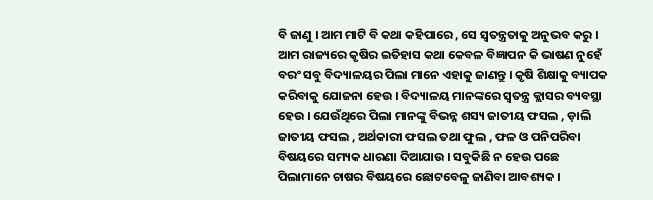ବି ଜାଣୁ । ଆମ ମାଟି ବି କଥା କହିପାରେ , ସେ ସ୍ୱତନ୍ତ୍ରତାକୁ ଅନୁଭବ କରୁ ।
ଆମ ରାଜ୍ୟରେ କୃଷିର ଇତିହାସ କଥା କେବଳ ବିଜ୍ଞାପନ କି ଭାଷଣ ନୁହେଁ ବରଂ ସବୁ ବିଦ୍ୟାଳୟର ପିଲା ମାନେ ଏହାକୁ ଜାଣନ୍ତୁ । କୃଷି ଶିକ୍ଷାକୁ ବ୍ୟାପକ କରିବାକୁ ଯୋଜନା ହେଉ । ବିଦ୍ୟାଳୟ ମାନଙ୍କରେ ସ୍ୱତନ୍ତ୍ର କ୍ଲାସର ବ୍ୟବସ୍ଥା ହେଉ । ଯେଉଁଥିରେ ପିଲା ମାନଙ୍କୁ ବିଭନ୍ନ ଶସ୍ୟ ଜାତୀୟ ଫସଲ , ଡ଼ାଲି ଜାତୀୟ ଫସଲ , ଅର୍ଥକାରୀ ଫସଲ ତଥା ଫୁଲ , ଫଳ ଓ ପନିପରିବା ବିଷୟରେ ସମ୍ୟକ ଧାରଣା ଦିଆଯାଉ । ସବୁକିଛି ନ ହେଉ ପଛେ ପିଲାମାନେ ଚାଷର ବିଷୟରେ ଛୋଟବେଳୁ ଜାଣିବା ଆବଶ୍ୟକ ।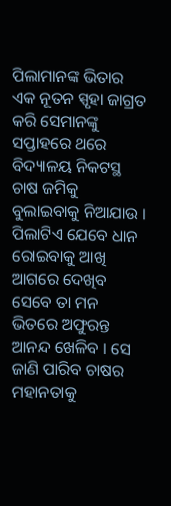ପିଲାମାନଙ୍କ ଭିତାର ଏକ ନୂତନ ସ୍ପୃହା ଜାଗ୍ରତ କରି ସେମାନଙ୍କୁ ସପ୍ତାହରେ ଥରେ ବିଦ୍ୟାଳୟ ନିକଟସ୍ଥ ଚାଷ ଜମିକୁ ବୁଲାଇବାକୁ ନିଆଯାଉ । ପିଲାଟିଏ ଯେବେ ଧାନ ରୋଇବାକୁ ଆଖି ଆଗରେ ଦେଖିବ ସେବେ ତା ମନ ଭିତରେ ଅଫୁରନ୍ତ ଆନନ୍ଦ ଖେଳିବ । ସେ ଜାଣି ପାରିବ ଚାଷର ମହାନତାକୁ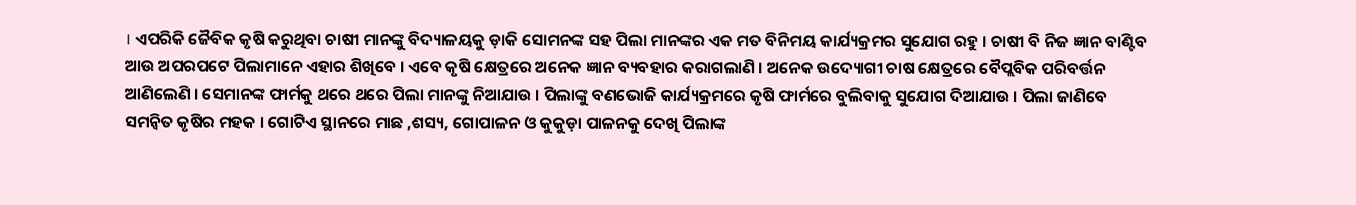। ଏପରିକି ଜୈବିକ କୃଷି କରୁଥିବା ଚାଷୀ ମାନଙ୍କୁ ବିଦ୍ୟାଳୟକୁ ଡ଼ାକି ସୋମନଙ୍କ ସହ ପିଲା ମାନଙ୍କର ଏକ ମତ ବିନିମୟ କାର୍ଯ୍ୟକ୍ରମର ସୁଯୋଗ ରହୁ । ଚାଷୀ ବି ନିଜ ଜ୍ଞାନ ବାଣ୍ଟିବ ଆଉ ଅପରପଟେ ପିଲାମାନେ ଏହାର ଶିଖିବେ । ଏବେ କୃଷି କ୍ଷେତ୍ରରେ ଅନେକ ଜ୍ଞାନ ବ୍ୟବହାର କରାଗଲାଣି । ଅନେକ ଉଦ୍ୟୋଗୀ ଚାଷ କ୍ଷେତ୍ରରେ ବୈପ୍ଲବିକ ପରିବର୍ତ୍ତନ ଆଣିଲେଣି । ସେମାନଙ୍କ ଫାର୍ମକୁ ଥରେ ଥରେ ପିଲା ମାନଙ୍କୁ ନିଆଯାଉ । ପିଲାଙ୍କୁ ବଣଭୋଜି କାର୍ଯ୍ୟକ୍ରମରେ କୃଷି ଫାର୍ମରେ ବୁଲିବାକୁ ସୁଯୋଗ ଦିଆଯାଉ । ପିଲା ଜାଣିବେ ସମନ୍ୱିତ କୃଷିର ମହକ । ଗୋଟିଏ ସ୍ଥାନରେ ମାଛ ,ଶସ୍ୟ, ଗୋପାଳନ ଓ କୁକୁଡ଼ା ପାଳନକୁ ଦେଖି ପିଲାଙ୍କ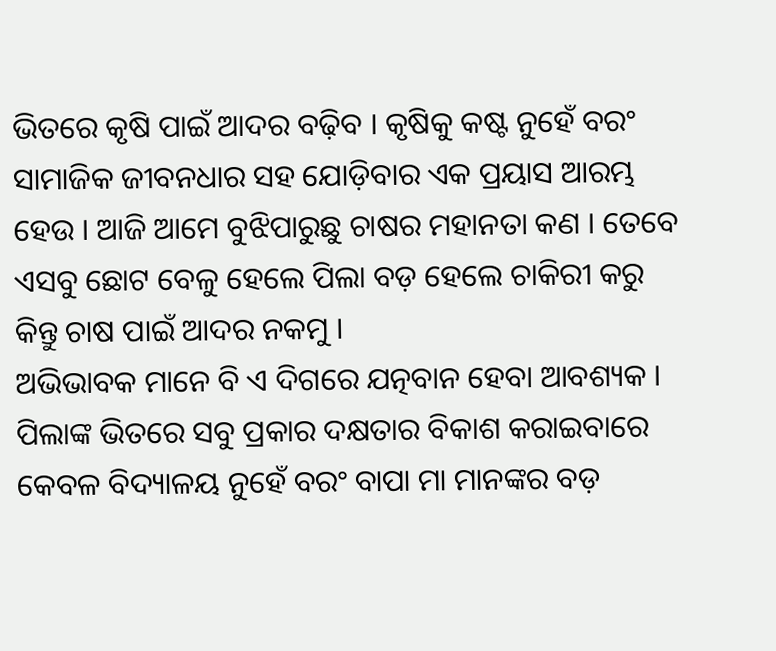ଭିତରେ କୃଷି ପାଇଁ ଆଦର ବଢ଼ିବ । କୃଷିକୁ କଷ୍ଟ ନୁହେଁ ବରଂ ସାମାଜିକ ଜୀବନଧାର ସହ ଯୋଡ଼ିବାର ଏକ ପ୍ରୟାସ ଆରମ୍ଭ ହେଉ । ଆଜି ଆମେ ବୁଝିପାରୁଛୁ ଚାଷର ମହାନତା କଣ । ତେବେ ଏସବୁ ଛୋଟ ବେଳୁ ହେଲେ ପିଲା ବଡ଼ ହେଲେ ଚାକିରୀ କରୁ କିନ୍ତୁ ଚାଷ ପାଇଁ ଆଦର ନକମୁ ।
ଅଭିଭାବକ ମାନେ ବି ଏ ଦିଗରେ ଯତ୍ନବାନ ହେବା ଆବଶ୍ୟକ । ପିଲାଙ୍କ ଭିତରେ ସବୁ ପ୍ରକାର ଦକ୍ଷତାର ବିକାଶ କରାଇବାରେ କେବଳ ବିଦ୍ୟାଳୟ ନୁହେଁ ବରଂ ବାପା ମା ମାନଙ୍କର ବଡ଼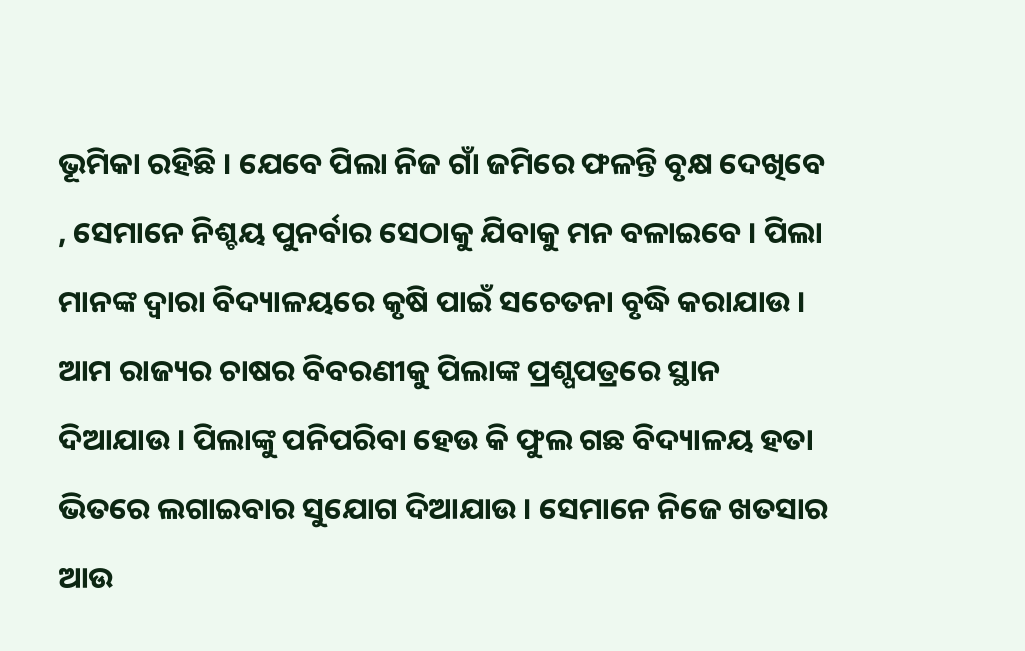ଭୂମିକା ରହିଛି । ଯେବେ ପିଲା ନିଜ ଗାଁ ଜମିରେ ଫଳନ୍ତି ବୃକ୍ଷ ଦେଖିବେ , ସେମାନେ ନିଶ୍ଚୟ ପୁନର୍ବାର ସେଠାକୁ ଯିବାକୁ ମନ ବଳାଇବେ । ପିଲା ମାନଙ୍କ ଦ୍ୱାରା ବିଦ୍ୟାଳୟରେ କୃଷି ପାଇଁ ସଚେତନା ବୃଦ୍ଧି କରାଯାଉ । ଆମ ରାଜ୍ୟର ଚାଷର ବିବରଣୀକୁ ପିଲାଙ୍କ ପ୍ରଶ୍ପପତ୍ରରେ ସ୍ଥାନ ଦିଆଯାଉ । ପିଲାଙ୍କୁ ପନିପରିବା ହେଉ କି ଫୁଲ ଗଛ ବିଦ୍ୟାଳୟ ହତା ଭିତରେ ଲଗାଇବାର ସୁଯୋଗ ଦିଆଯାଉ । ସେମାନେ ନିଜେ ଖତସାର ଆଉ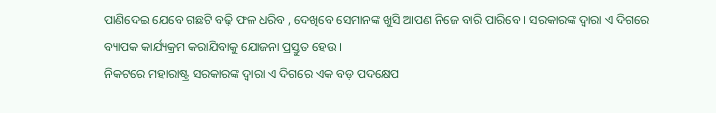ପାଣିଦେଇ ଯେବେ ଗଛଟି ବଢ଼ି ଫଳ ଧରିବ , ଦେଖିବେ ସେମାନଙ୍କ ଖୁସି ଆପଣ ନିଜେ ବାରି ପାରିବେ । ସରକାରଙ୍କ ଦ୍ୱାରା ଏ ଦିଗରେ ବ୍ୟାପକ କାର୍ଯ୍ୟକ୍ରମ କରାଯିବାକୁ ଯୋଜନା ପ୍ରସ୍ତୁତ ହେଉ ।
ନିକଟରେ ମହାରାଷ୍ଟ୍ର ସରକାରଙ୍କ ଦ୍ୱାରା ଏ ଦିଗରେ ଏକ ବଡ଼ ପଦକ୍ଷେପ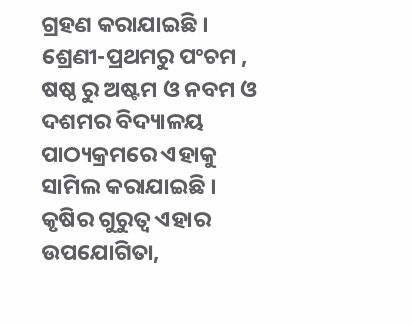ଗ୍ରହଣ କରାଯାଇଛି । ଶ୍ରେଣୀ-ପ୍ରଥମରୁ ପଂଚମ , ଷଷ୍ଠ ରୁ ଅଷ୍ଟମ ଓ ନବମ ଓ ଦଶମର ବିଦ୍ୟାଳୟ ପାଠ୍ୟକ୍ରମରେ ଏହାକୁ ସାମିଲ କରାଯାଇଛି । କୃଷିର ଗୁରୁତ୍ୱ ଏହାର ଉପଯୋଗିତା,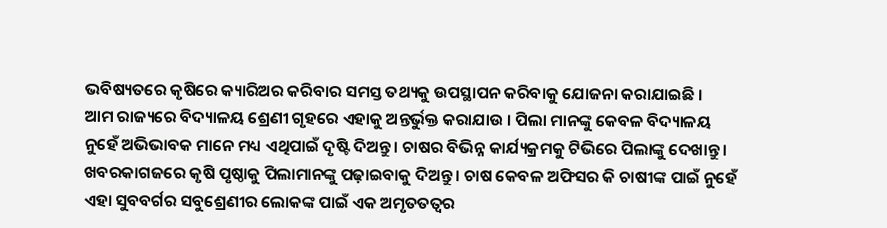ଭବିଷ୍ୟତରେ କୃଷିରେ କ୍ୟାରିଅର କରିବାର ସମସ୍ତ ତଥ୍ୟକୁ ଉପସ୍ଥାପନ କରିବାକୁ ଯୋଜନା କରାଯାଇଛି ।
ଆମ ରାଜ୍ୟରେ ବିଦ୍ୟାଳୟ ଶ୍ରେଣୀ ଗୃହରେ ଏହାକୁ ଅନ୍ତର୍ଭୁକ୍ତ କରାଯାଉ । ପିଲା ମାନଙ୍କୁ କେବଳ ବିଦ୍ୟାଳୟ ନୁହେଁ ଅଭିଭାବକ ମାନେ ମଧ୍ୟ ଏଥିପାଇଁ ଦୃଷ୍ଟି ଦିଅନ୍ତୁ । ଚାଷର ବିଭିନ୍ନ କାର୍ଯ୍ୟକ୍ରମକୁ ଟିଭିରେ ପିଲାଙ୍କୁ ଦେଖାନ୍ତୁ । ଖବରକାଗଜରେ କୃଷି ପୃଷ୍ଠାକୁ ପିଲାମାନଙ୍କୁ ପଢ଼ାଇବାକୁ ଦିଅନ୍ତୁ । ଚାଷ କେବଳ ଅଫିସର କି ଚାଷୀଙ୍କ ପାଇଁ ନୁହେଁ ଏହା ସୁବବର୍ଗର ସବୁଶ୍ରେଣୀର ଲୋକଙ୍କ ପାଇଁ ଏକ ଅମୃତତତ୍ୱର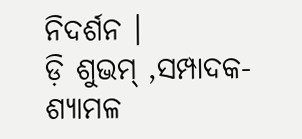ନିଦର୍ଶନ ।
ଡ଼ି ଶୁଭମ୍ ,ସମ୍ପାଦକ-ଶ୍ୟାମଳ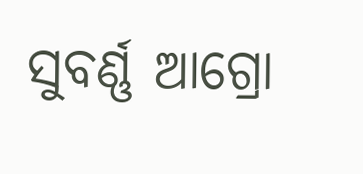ସୁବର୍ଣ୍ଣ ଆଗ୍ରୋ